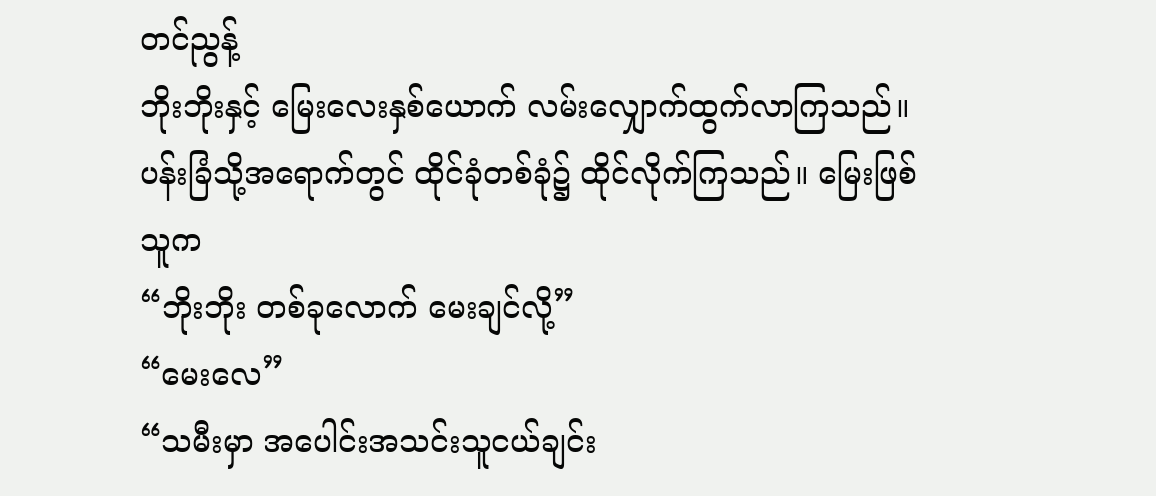တင်ညွန့်
ဘိုးဘိုးနှင့် မြေးလေးနှစ်ယောက် လမ်းလျှောက်ထွက်လာကြသည်။
ပန်းခြံသို့အရောက်တွင် ထိုင်ခုံတစ်ခုံ၌ ထိုင်လိုက်ကြသည်။ မြေးဖြစ်သူက
“ဘိုးဘိုး တစ်ခုလောက် မေးချင်လို့”
“မေးလေ”
“သမီးမှာ အပေါင်းအသင်းသူငယ်ချင်း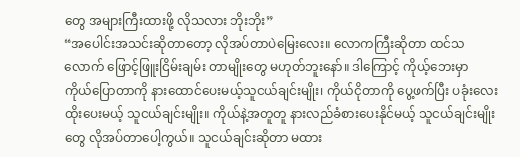တွေ အများကြီးထားဖို့ လိုသလား ဘိုးဘိုး”
“အပေါင်းအသင်းဆိုတာတော့ လိုအပ်တာပဲမြေးလေး။ လောကကြီးဆိုတာ ထင်သလောက် ဖြောင့်ဖြူးငြိမ်းချမ်း တာမျိုးတွေ မဟုတ်ဘူးနော်။ ဒါကြောင့် ကိုယ့်ဘေးမှာ ကိုယ်ပြောတာကို နားထောင်ပေးမယ့်သူငယ်ချင်းမျိုး၊ ကိုယ်ငိုတာကို ပွေ့ဖက်ပြီး ပခုံးလေးထိုးပေးမယ့် သူငယ်ချင်းမျိုး။ ကိုယ်နဲ့အတူတူ နားလည်ခံစားပေးနိုင်မယ့် သူငယ်ချင်းမျိုးတွေ လိုအပ်တာပေါ့ကွယ်။ သူငယ်ချင်းဆိုတာ မထား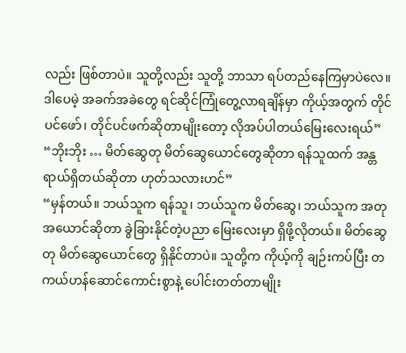လည်း ဖြစ်တာပဲ။ သူတို့လည်း သူတို့ ဘာသာ ရပ်တည်နေကြမှာပဲလေ။ ဒါပေမဲ့ အခက်အခဲတွေ ရင်ဆိုင်ကြုံတွေ့လာရချိန်မှာ ကိုယ့်အတွက် တိုင်ပင်ဖော်၊ တိုင်ပင်ဖက်ဆိုတာမျိုးတော့ လိုအပ်ပါတယ်မြေးလေးရယ်”
“ဘိုးဘိုး … မိတ်ဆွေတု မိတ်ဆွေယောင်တွေဆိုတာ ရန်သူထက် အန္တရာယ်ရှိတယ်ဆိုတာ ဟုတ်သလားဟင်”
“မှန်တယ်။ ဘယ်သူက ရန်သူ၊ ဘယ်သူက မိတ်ဆွေ၊ ဘယ်သူက အတုအယောင်ဆိုတာ ခွဲခြားနိုင်တဲ့ပညာ မြေးလေးမှာ ရှိဖို့လိုတယ်။ မိတ်ဆွေတု မိတ်ဆွေယောင်တွေ ရှိနိုင်တာပဲ။ သူတို့က ကိုယ့်ကို ချဉ်းကပ်ပြီး တကယ်ဟန်ဆောင်ကောင်းစွာနဲ့ ပေါင်းတတ်တာမျိုး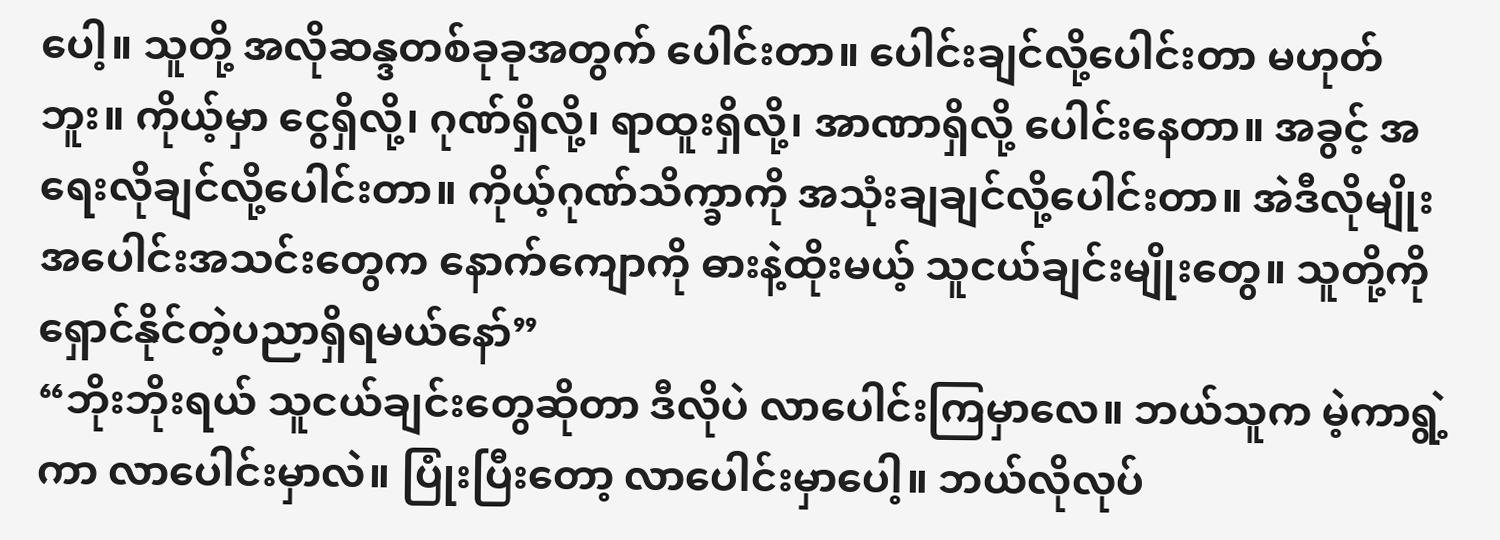ပေါ့။ သူတို့ အလိုဆန္ဒတစ်ခုခုအတွက် ပေါင်းတာ။ ပေါင်းချင်လို့ပေါင်းတာ မဟုတ်ဘူး။ ကိုယ့်မှာ ငွေရှိလို့၊ ဂုဏ်ရှိလို့၊ ရာထူးရှိလို့၊ အာဏာရှိလို့ ပေါင်းနေတာ။ အခွင့် အရေးလိုချင်လို့ပေါင်းတာ။ ကိုယ့်ဂုဏ်သိက္ခာကို အသုံးချချင်လို့ပေါင်းတာ။ အဲဒီလိုမျိုးအပေါင်းအသင်းတွေက နောက်ကျောကို ဓားနဲ့ထိုးမယ့် သူငယ်ချင်းမျိုးတွေ။ သူတို့ကို ရှောင်နိုင်တဲ့ပညာရှိရမယ်နော်”
“ဘိုးဘိုးရယ် သူငယ်ချင်းတွေဆိုတာ ဒီလိုပဲ လာပေါင်းကြမှာလေ။ ဘယ်သူက မဲ့ကာရွဲ့ကာ လာပေါင်းမှာလဲ။ ပြုံးပြီးတော့ လာပေါင်းမှာပေါ့။ ဘယ်လိုလုပ်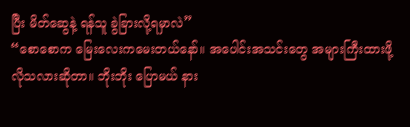ပြီး မိတ်ဆွေနဲ့ ရန်သူ ခွဲခြားလို့ရမှာလဲ”
“စောစောက မြေးလေးကမေးတယ်နော်။ အပေါင်းအသင်းတွေ အများကြီးထားဖို့ လိုသလားဆိုတာ။ ဘိုးဘိုး ပြောမယ် နား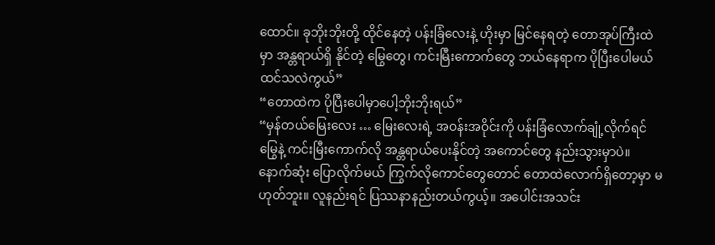ထောင်။ ခုဘိုးဘိုးတို့ ထိုင်နေတဲ့ ပန်းခြံလေးနဲ့ ဟိုးမှာ မြင်နေရတဲ့ တောအုပ်ကြီးထဲမှာ အန္တရာယ်ရှိ နိုင်တဲ့ မြွေတွေ၊ ကင်းမြီးကောက်တွေ ဘယ်နေရာက ပိုပြီးပေါမယ်ထင်သလဲကွယ်”
“တောထဲက ပိုပြီးပေါမှာပေါ့ဘိုးဘိုးရယ်”
“မှန်တယ်မြေးလေး … မြေးလေးရဲ့ အဝန်းအဝိုင်းကို ပန်းခြံလောက်ချုံ့လိုက်ရင် မြွေနဲ့ ကင်းမြီးကောက်လို အန္တရာယ်ပေးနိုင်တဲ့ အကောင်တွေ နည်းသွားမှာပဲ။ နောက်ဆုံး ပြောလိုက်မယ် ကြွက်လိုကောင်တွေတောင် တောထဲလောက်ရှိတော့မှာ မဟုတ်ဘူး။ လူနည်းရင် ပြဿနာနည်းတယ်ကွယ့်။ အပေါင်းအသင်း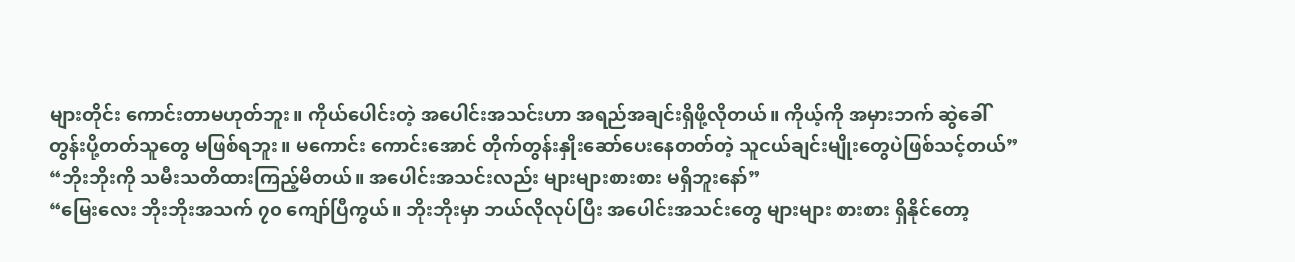များတိုင်း ကောင်းတာမဟုတ်ဘူး။ ကိုယ်ပေါင်းတဲ့ အပေါင်းအသင်းဟာ အရည်အချင်းရှိဖို့လိုတယ်။ ကိုယ့်ကို အမှားဘက် ဆွဲခေါ်တွန်းပို့တတ်သူတွေ မဖြစ်ရဘူး။ မကောင်း ကောင်းအောင် တိုက်တွန်းနှိုးဆော်ပေးနေတတ်တဲ့ သူငယ်ချင်းမျိုးတွေပဲဖြစ်သင့်တယ်”
“ဘိုးဘိုးကို သမီးသတိထားကြည့်မိတယ်။ အပေါင်းအသင်းလည်း များများစားစား မရှိဘူးနော်”
“မြေးလေး ဘိုးဘိုးအသက် ၇၀ ကျော်ပြီကွယ်။ ဘိုးဘိုးမှာ ဘယ်လိုလုပ်ပြီး အပေါင်းအသင်းတွေ များများ စားစား ရှိနိုင်တော့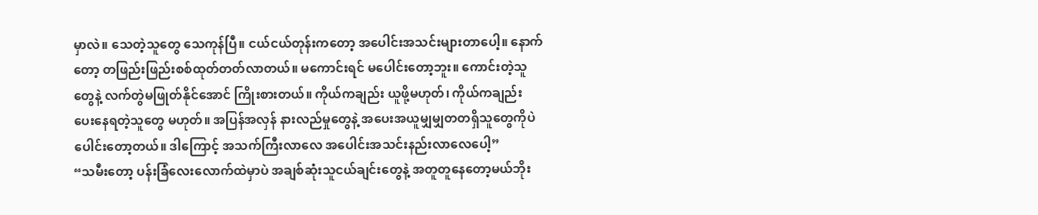မှာလဲ။ သေတဲ့သူတွေ သေကုန်ပြီ။ ငယ်ငယ်တုန်းကတော့ အပေါင်းအသင်းများတာပေါ့။ နောက်တော့ တဖြည်းဖြည်းစစ်ထုတ်တတ်လာတယ်။ မကောင်းရင် မပေါင်းတော့ဘူး။ ကောင်းတဲ့သူတွေနဲ့ လက်တွဲမဖြုတ်နိုင်အောင် ကြိုးစားတယ်။ ကိုယ်ကချည်း ယူဖို့မဟုတ်၊ ကိုယ်ကချည်း ပေးနေရတဲ့သူတွေ မဟုတ်။ အပြန်အလှန် နားလည်မှုတွေနဲ့ အပေးအယူမျှမျှတတရှိသူတွေကိုပဲပေါင်းတော့တယ်။ ဒါကြောင့် အသက်ကြီးလာလေ အပေါင်းအသင်းနည်းလာလေပေါ့”
“သမီးတော့ ပန်းခြံလေးလောက်ထဲမှာပဲ အချစ်ဆုံးသူငယ်ချင်းတွေနဲ့ အတူတူနေတော့မယ်ဘိုး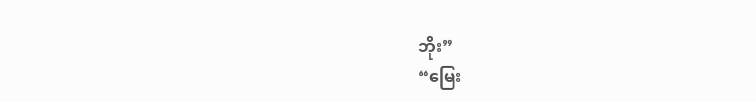ဘိုး”
“မြေး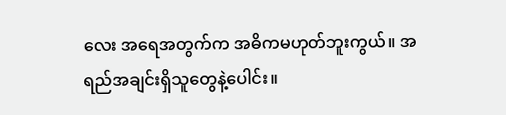လေး အရေအတွက်က အဓိကမဟုတ်ဘူးကွယ်။ အရည်အချင်းရှိသူတွေနဲ့ပေါင်း။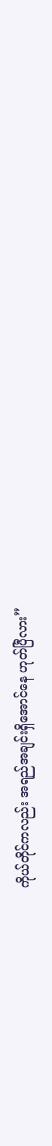ကိုယ်တိုင်ကလည်း အရည်အချင်းရှိအောင်နေ ဟုတ်ပြီလား”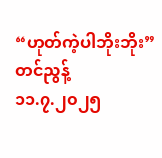“ဟုတ်ကဲ့ပါဘိုးဘိုး”
တင်ညွန့်
၁၁.၇.၂၀၂၅